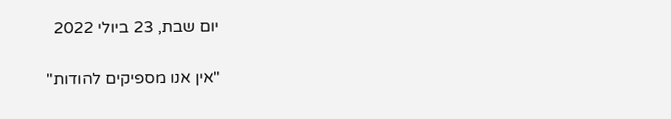יום שבת, 23 ביולי 2022

"אין אנו מספיקים להודות"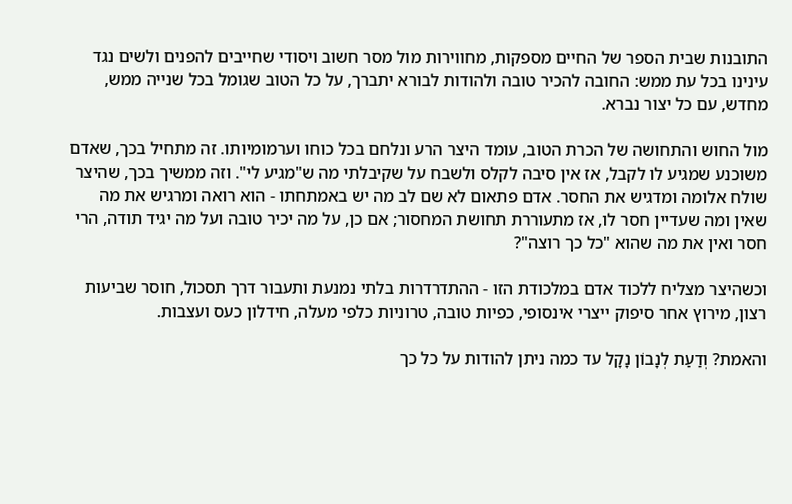התובנות שבית הספר של החיים מספקות, מחווירות מול מסר חשוב ויסודי שחייבים להפנים ולשים נגד עינינו בכל עת ממש: החובה להכיר טובה ולהודות לבורא יתברך, על כל הטוב שגומל בכל שנייה ממש, מחדש, עם כל יצור נברא.

מול החוש והתחושה של הכרת הטוב, עומד היצר הרע ונלחם בכל כוחו וערמומיותו. זה מתחיל בכך, שאדם משוכנע שמגיע לו לקבל, אז אין סיבה לקלס ולשבח על שקיבלתי מה ש"מגיע לי". וזה ממשיך בכך, שהיצר שולח אלומה ומדגיש את החסר. אדם פתאום לא שם לב מה יש באמתחתו - הוא רואה ומרגיש את מה שאין ומה שעדיין חסר לו, אז מתעוררת תחושת המחסור; אם כן, על מה יכיר טובה ועל מה יגיד תודה, הרי חסר ואין את מה שהוא "כל כך רוצה"?

וכשהיצר מצליח ללכוד אדם במלכודת הזו - ההתדרדרות בלתי נמנעת ותעבור דרך תסכול, חוסר שביעות רצון, מירוץ אחר סיפוק ייצרי אינסופי, כפיות טובה, טרוניות כלפי מעלה, חידלון כעס ועצבות.

והאמת? וְדַעַת לְנָבוֹן נָקָל עד כמה ניתן להודות על כל כך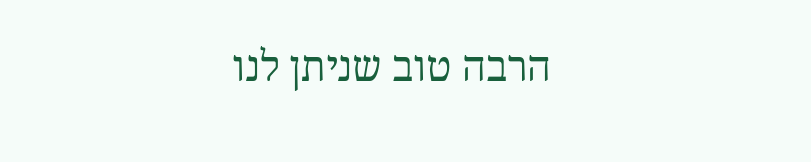הרבה טוב שניתן לנו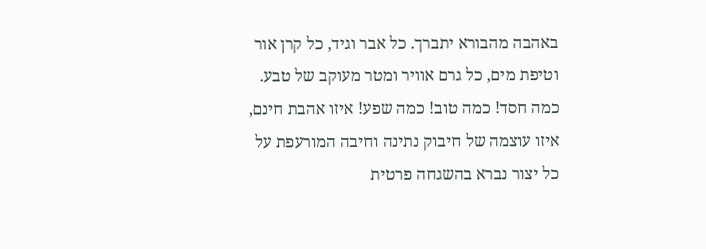באהבה מהבורא יתברך. כל אבר וגיד, כל קרן אור וטיפת מים, כל גרם אוויר ומטר מעוקב של טבע. כמה חסד! כמה טוב! כמה שפע! איזו אהבת חינם, איזו עוצמה של חיבוק נתינה וחיבה המורעפת על כל יצור נברא בהשגחה פרטית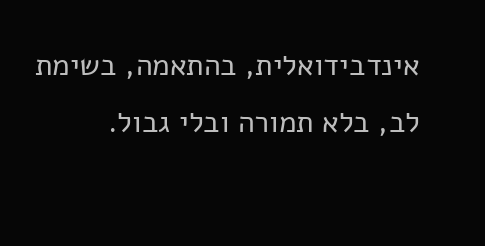אינדבידואלית, בהתאמה, בשימת לב, בלא תמורה ובלי גבול.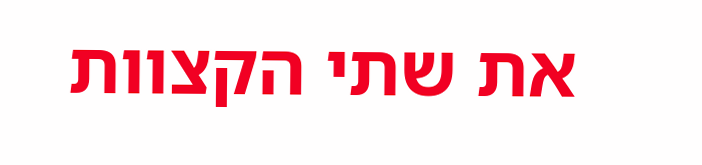את שתי הקצוות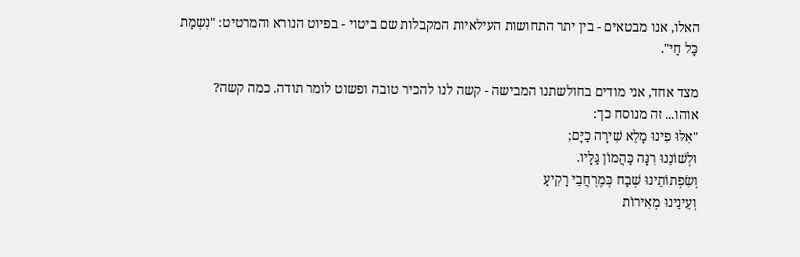האלו, אנו מבטאים - בין יתר התחושות העילאיות המקבלות שם ביטוי - בפיוט הנורא והמרטיט: "נִשְמַת כָּל חַי".

מצד אחד, אני מודים בחולשתנו המבישה - קשה לנו להכיר טובה ופשוט לומר תודה. כמה קשה? אוהו... זה מנוסח כך:
"אִלּוּ פִינוּ מָלֵא שִׁירָה כַיָּם;
וּלְשׁוֹנֵנוּ רִנָּה כַּהֲמוֹן גַּלָּיו.
וְשִׂפְתוֹתֵינוּ שְׁבַח כְּמֶרְחֲבֵי רָקִיעַ
וְעֵינֵינוּ מְאִירוֹת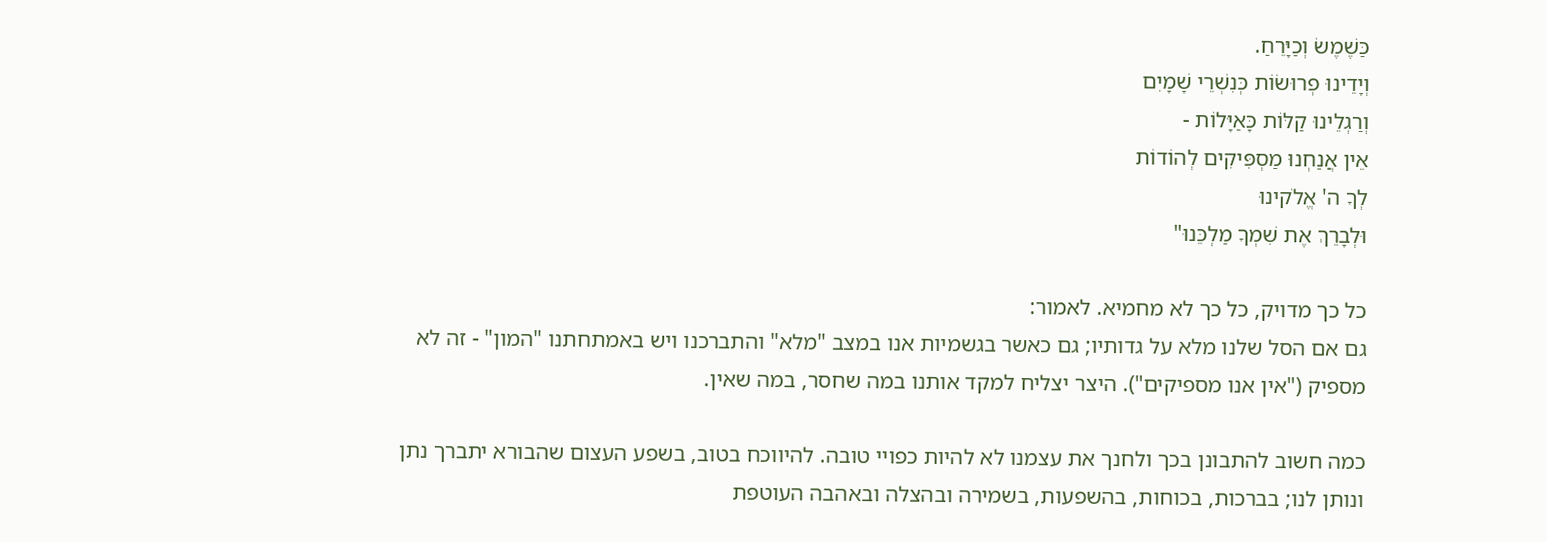כַּשֶׁמֶשׂ וְכַיָּרֵחַ.
וְיָדֵינוּ פְרוּשׂוֹת כְּנִשְׁרֵי שָׁמָיִם
וְרַגְלֵינוּ קַלּוֹת כָּאַיָּלוֹת -
אֵין אֲנַחְנוּ מַסְפִּיקִים לְהוֹדוֹת
לְךָ ה' אֱלֹקינוּ
וּלְבָרֵךְ אֶת שִׁמְךָ מַלְכֵּנוּ"

כל כך מדויק, כל כך לא מחמיא. לאמור:
גם אם הסל שלנו מלא על גדותיו; גם כאשר בגשמיות אנו במצב "מלא" והתברכנו ויש באמתחתנו "המון" - זה לא מספיק ("אין אנו מספיקים"). היצר יצליח למקד אותנו במה שחסר, במה שאין.

כמה חשוב להתבונן בכך ולחנך את עצמנו לא להיות כפויי טובה. להיווכח בטוב, בשפע העצום שהבורא יתברך נתן ונותן לנו; בברכות, בכוחות, בהשפעות, בשמירה ובהצלה ובאהבה העוטפת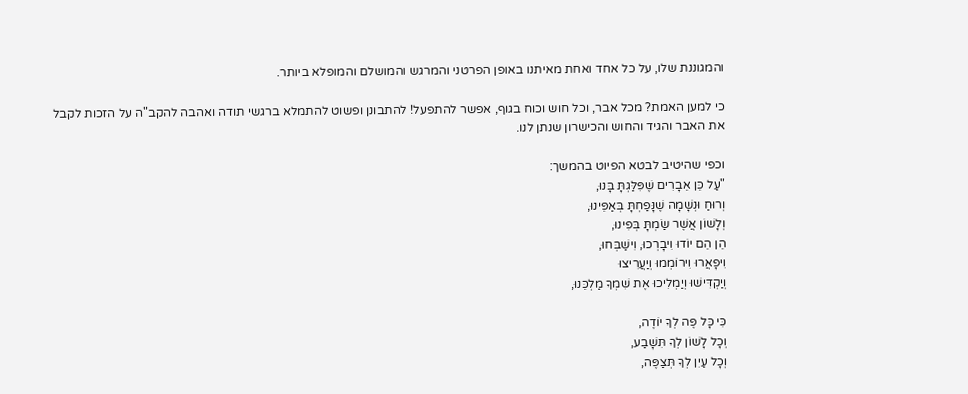והמגוננת שלו, על כל אחד ואחת מאיתנו באופן הפרטני והמרגש והמושלם והמופלא ביותר.

כי למען האמת? מכל אבר, וכל חוש וכוח בגוף, אפשר להתפעל! להתבונן ופשוט להתמלא ברגשי תודה ואהבה להקב"ה על הזכות לקבל את האבר והגיד והחוש והכישרון שנתן לנו.

וכפי שהיטיב לבטא הפיוט בהמשך:
"עַל כֵּן אֵבָרִים שֶׁפִּלַּגְתָּ בָּנוּ,
וְרוּחַ וּנְשָׁמָה שֶׁנָּפַחְתָּ בְּאַפֵּינוּ,
וְלָשׁוֹן אֲשֶׁר שַׂמְתָּ בְּפִינוּ,
הֵן הֵם יוֹדוּ וִיבָרְכוּ, וִישַׁבְּחוּ,
וִיפָאֲרוּ וִירוֹמְמוּ וְיַעֲרִיצוּ
וְיַקְדִּישׁוּ וְיַמְלִיכוּ אֶת שִׁמְךָ מַלְכֵּנוּ,

כִּי כָּל פֶּה לְךָ יוֹדֶה,
וְכָל לָשׁוֹן לְךָ תִּשָׁבַע,
וְכָל עַיִן לְךָ תְּצַפֶּה,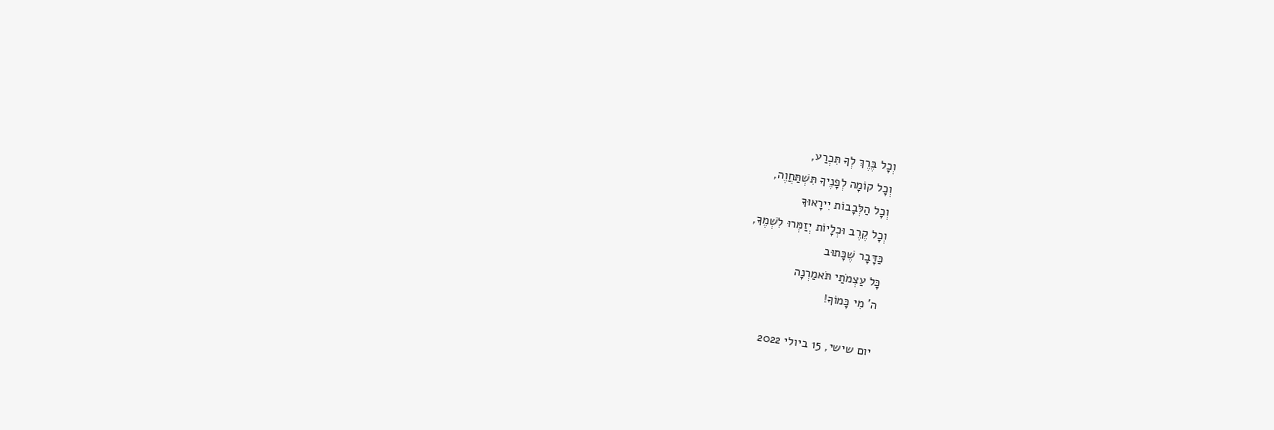וְכָל בֶּרֶךְ לְךָ תִּכְרַע,
וְכָל קוֹמָה לְפָנֶיךָ תִּשְׁתַּחֲוֶה,
וְכָל הַלְּבָבוֹת יִירָאוּךָ
וְכָל קֶרֶב וּכְלָיוֹת יְזַמְּרוּ לִשְׁמֶךָ,
כַּדָּבָר שֶׁכָּתוּב
כָּל עַצְמֹתַי תֹּאמַרְנָה
ה' מִי כָּמוֹךָ!

יום שישי, 15 ביולי 2022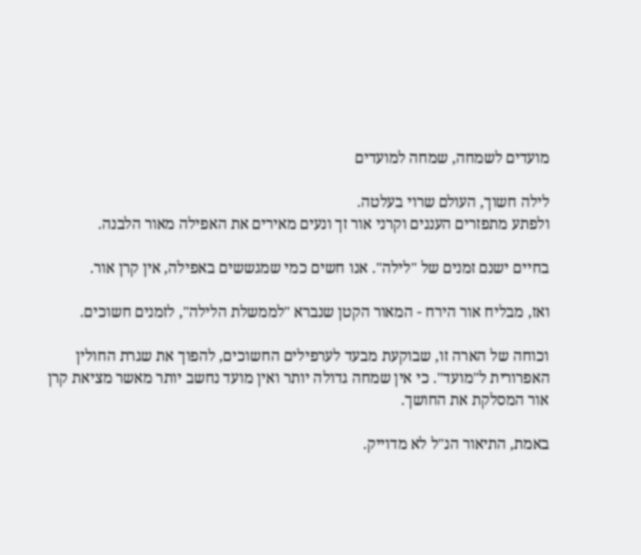מועדים לשמחה, שמחה למועדים

לילה חשוך, העולם שרוי בעלטה.
ולפתע מתפזרים העננים וקרני אור זך ונעים מאירים את האפילה מאור הלבנה.

בחיים ישנם זמנים של "לילה". אנו חשים כמי שמגששים באפילה, אין קרן אור.

ואז, מבליח אור הירח - המאור הקטן שנברא "לממשלת הלילה", לזמנים חשוכים.

וכוחה של הארה זו, שבוקעת מבעד לערפילים החשוכים, להפוך את שגרת החולין האפרורית ל"מועד". כי אין שמחה גדולה יותר ואין מועד נחשב יותר מאשר מציאת קרן אור המסלקת את החושך.

באמת, התיאור הנ"ל לא מדוייק.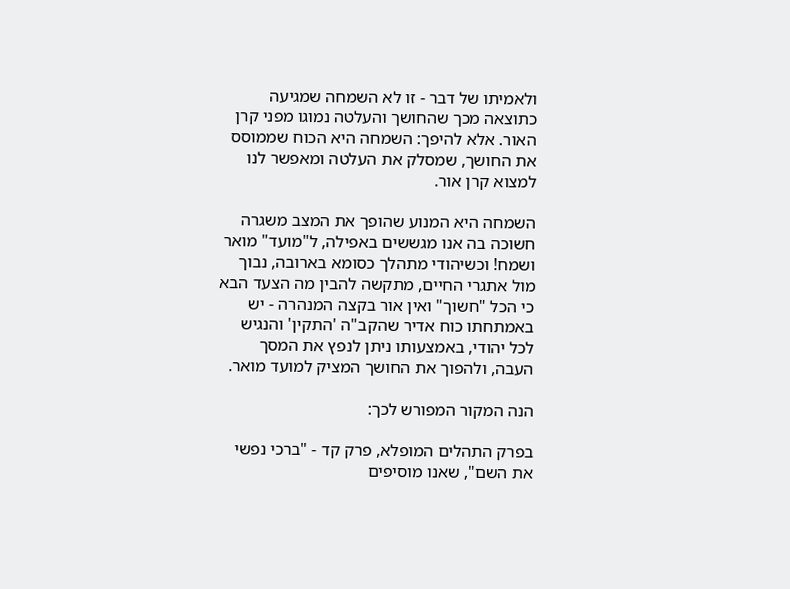ולאמיתו של דבר - זו לא השמחה שמגיעה כתוצאה מכך שהחושך והעלטה נמוגו מפני קרן האור. אלא להיפך: השמחה היא הכוח שממוסס את החושך, שמסלק את העלטה ומאפשר לנו למצוא קרן אור.

השמחה היא המנוע שהופך את המצב משגרה חשוכה בה אנו מגששים באפילה, ל"מועד" מואר ושמח! וכשיהודי מתהלך כסומא בארובה, נבוך מול אתגרי החיים, מתקשה להבין מה הצעד הבא כי הכל "חשוך" ואין אור בקצה המנהרה - יש באמתחתו כוח אדיר שהקב"ה 'התקין' והנגיש לכל יהודי, באמצעותו ניתן לנפץ את המסך העבה, ולהפוך את החושך המציק למועד מואר.

הנה המקור המפורש לכך:

בפרק התהלים המופלא, פרק קד - "ברכי נפשי את השם", שאנו מוסיפים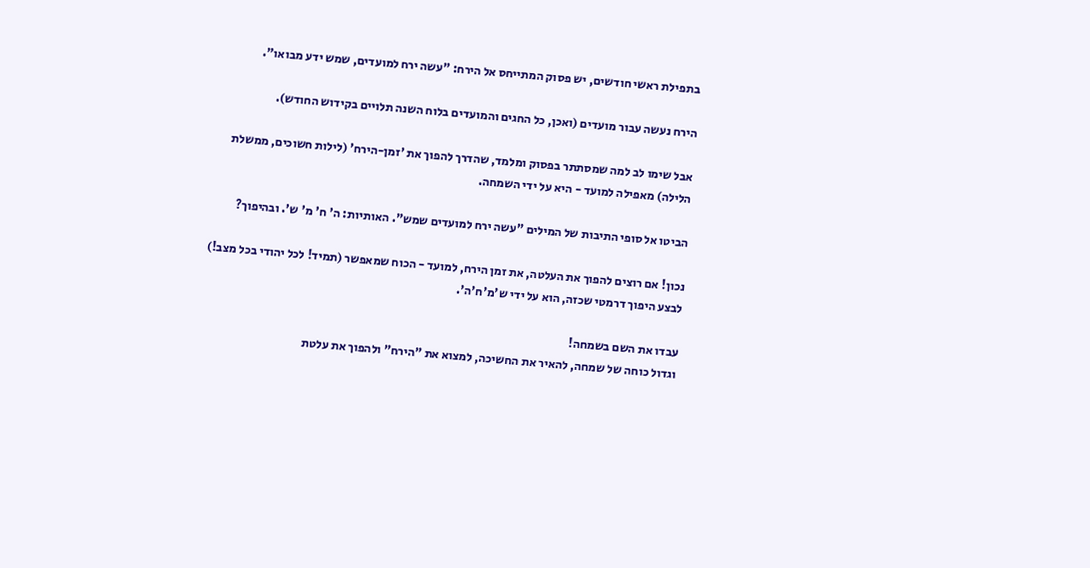בתפילת ראשי חודשים, יש פסוק המתייחס אל הירח: "עשה ירח למועדים, שמש ידע מבואו".

הירח נעשה עבור מועדים (ואכן, כל החגים והמועדים בלוח השנה תלויים בקידוש החודש).

אבל שימו לב למה שמסתתר בפסוק ומלמד, שהדרך להפוך את 'זמן-הירח' (לילות חשוכים, ממשלת הלילה) מאפילה למועד - היא על ידי השמחה.

הביטו אל סופי התיבות של המילים "עשה ירח למועדים שמש". האותיות: ה' ח' מ' ש'. ובהיפוך?

נכון! אם רוצים להפוך את העלטה, את זמן הירח, למועד - הכוח שמאפשר (תמיד! לכל יהודי בכל מצב!) לבצע היפוך דרמטי שכזה, הוא על ידי ש'מ'ח'ה'.

עבדו את השם בשמחה!
וגדול כוחה של שמחה, להאיר את החשיכה, למצוא את "הירח" ולהפוך את עלטת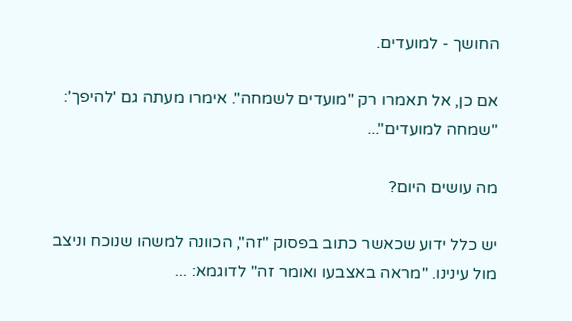החושך - למועדים.

אם כן, אל תאמרו רק "מועדים לשמחה". אימרו מעתה גם 'להיפך': "שמחה למועדים"...

מה עושים היום?

יש כלל ידוע שכאשר כתוב בפסוק "זה", הכוונה למשהו שנוכח וניצב מול עינינו. "מראה באצבעו ואומר זה" לדוגמא: ...